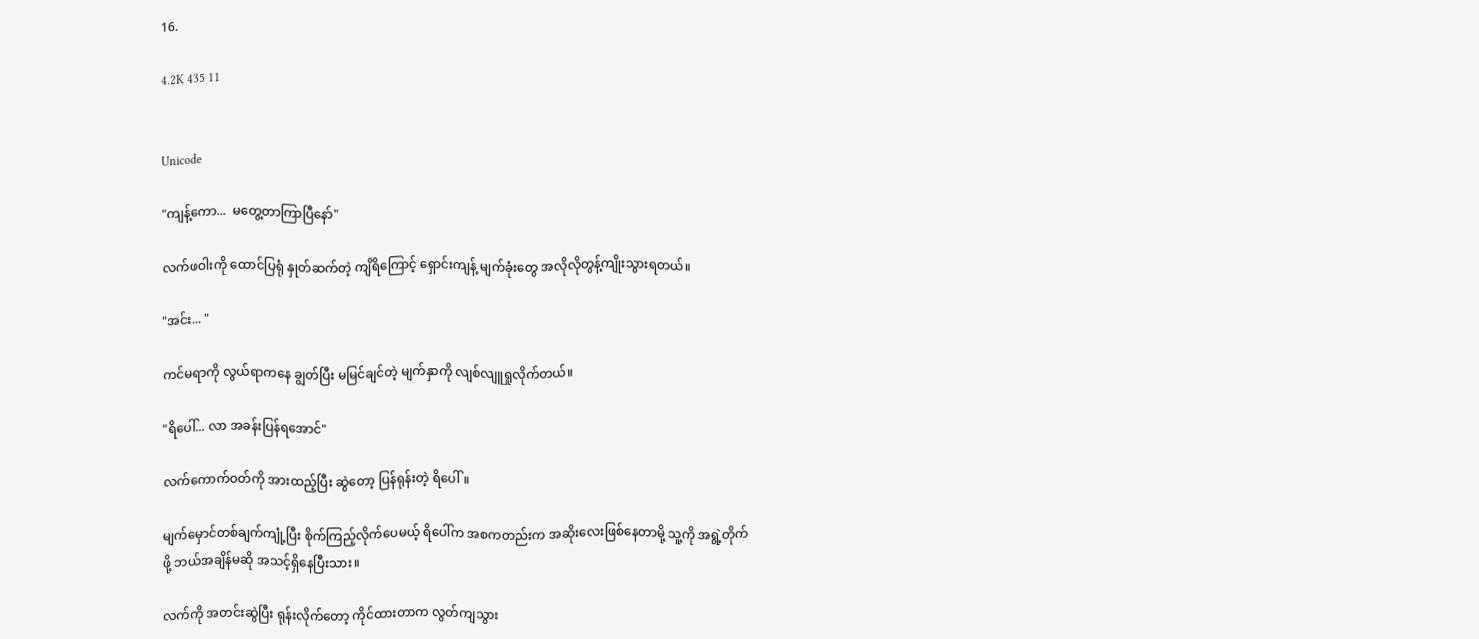16.

4.2K 435 11


Unicode

"ကျန့်ကော...  မတွေ့တာကြာပြီနော်"

လက်ဖဝါးကို ထောင်ပြရုံ နှုတ်ဆက်တဲ့ ကျိရိကြောင့် ရှောင်းကျန့် မျက်ခုံးတွေ အလိုလိုတွန့်ကျိုးသွားရတယ်။

"အင်း... "

ကင်မရာကို လွယ်ရာကနေ ချွတ်ပြီး မမြင်ချင်တဲ့ မျက်နှာကို လျစ်လျူရှုလိုက်တယ်။

"ရိပေါ်... လာ အခန်းပြန်ရအောင်"

လက်ကောက်ဝတ်ကို အားထည့်ပြီး ဆွဲတော့ ပြန်ရုန်းတဲ့ ရိပေါ်။

မျက်မှောင်တစ်ချက်ကျုံ့ပြီး စိုက်ကြည့်လိုက်ပေမယ့် ရိပေါ်က အစကတည်းက အဆိုးလေးဖြစ်နေတာမို့ သူ့ကို အရွဲ့တိုက်ဖို့ ဘယ်အချိန်မဆို အသင့်ရှိနေပြီးသား။

လက်ကို အတင်းဆွဲပြီး ရုန်းလိုက်တော့ ကိုင်ထားတာက လွတ်ကျသွား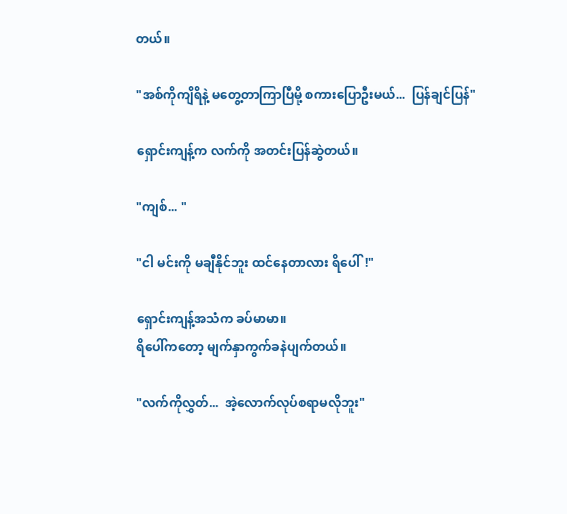တယ်။

"အစ်ကိုကျိရိနဲ့ မတွေ့တာကြာပြီမို့ စကားပြောဦးမယ်...  ပြန်ချင်ပြန်"

ရှောင်းကျန့်က လက်ကို အတင်းပြန်ဆွဲတယ်။

"ကျစ်... "

"ငါ မင်းကို မချီနိုင်ဘူး ထင်နေတာလား ရိပေါ်!"

ရှောင်းကျန့်အသံက ခပ်မာမာ။
ရိပေါ်ကတော့ မျက်နှာကွက်ခနဲပျက်တယ်။

"လက်ကိုလွှတ်...  အဲ့လောက်လုပ်စရာမလိုဘူး"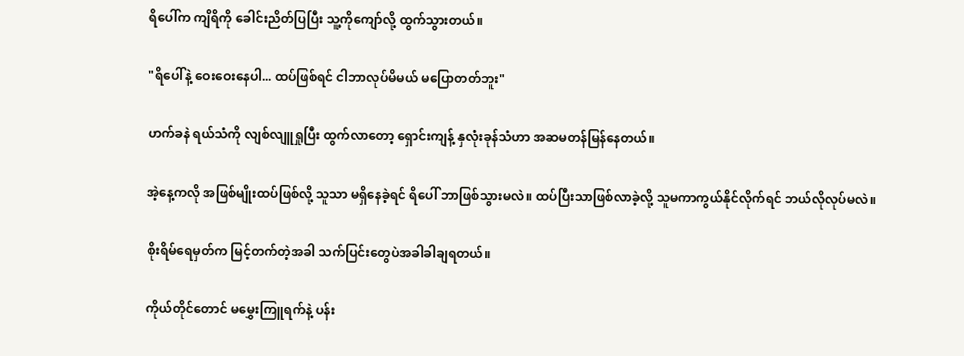ရိပေါ်က ကျိရိကို ခေါင်းညိတ်ပြပြီး သူ့ကိုကျော်လို့ ထွက်သွားတယ်။

"ရိပေါ်နဲ့ ဝေးဝေးနေပါ... ထပ်ဖြစ်ရင် ငါဘာလုပ်မိမယ် မပြောတတ်ဘူး"

ဟက်ခနဲ ရယ်သံကို လျစ်လျူရှုပြီး ထွက်လာတော့ ရှောင်းကျန့် နှလုံးခုန်သံဟာ အဆမတန်မြန်နေတယ်။

အဲ့နေ့ကလို အဖြစ်မျိုးထပ်ဖြစ်လို့ သူသာ မရှိနေခဲ့ရင် ရိပေါ် ဘာဖြစ်သွားမလဲ။ ထပ်ပြီးသာဖြစ်လာခဲ့လို့ သူမကာကွယ်နိုင်လိုက်ရင် ဘယ်လိုလုပ်မလဲ။

စိုးရိမ်ရေမှတ်က မြင့်တက်တဲ့အခါ သက်ပြင်းတွေပဲအခါခါချရတယ်။

ကိုယ်တိုင်တောင် မမွှေးကြူရက်နဲ့ ပန်း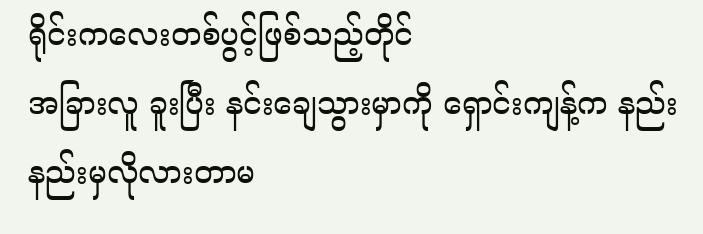ရိုင်းကလေးတစ်ပွင့်ဖြစ်သည့်တိုင်
အခြားလူ ခူးပြီး နင်းချေသွားမှာကို ရှောင်းကျန့်က နည်းနည်းမှလိုလားတာမ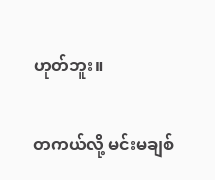ဟုတ်ဘူး။

တကယ်လို့ မင်းမချစ်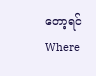တော့ရင် Where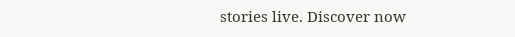stories live. Discover now